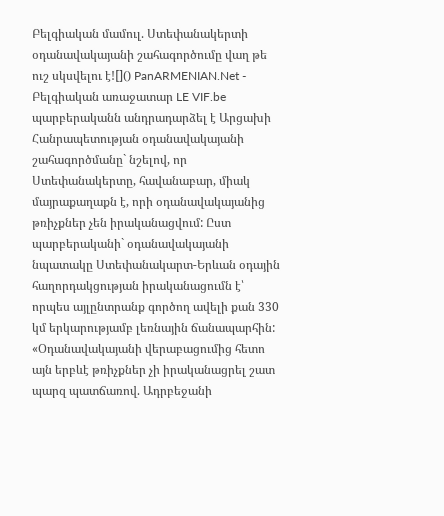Բելգիական մամուլ. Ստեփանակերտի օդանավակայանի շահագործումը վաղ թե ուշ սկսվելու է![]() PanARMENIAN.Net - Բելգիական առաջատար LE VIF.be պարբերականն անդրադարձել է Արցախի Հանրապետության օդանավակայանի շահագործմանը` նշելով, որ Ստեփանակերտը, հավանաբար, միակ մայրաքաղաքն է, որի օդանավակայանից թռիչքներ չեն իրականացվում: Ըստ պարբերականի` օդանավակայանի նպատակը Ստեփանակարտ-Երևան օդային հաղորդակցության իրականացումն է՝ որպես այլընտրանք գործող ավելի քան 330 կմ երկարությամբ լեռնային ճանապարհին: «Օդանավակայանի վերաբացումից հետո այն երբևէ թռիչքներ չի իրականացրել շատ պարզ պատճառով. Ադրբեջանի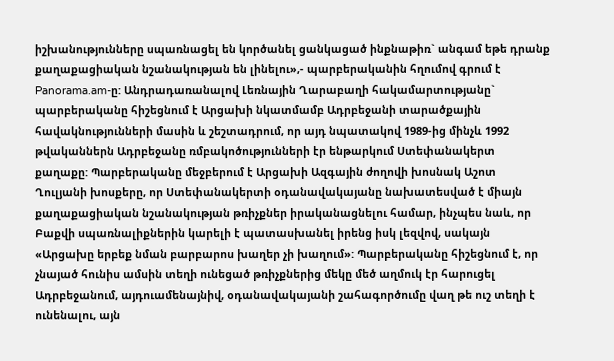իշխանությունները սպառնացել են կործանել ցանկացած ինքնաթիռ` անգամ եթե դրանք քաղաքացիական նշանակության են լինելու»,- պարբերականին հղումով գրում է Panorama.am-ը: Անդրադառանալով Լեռնային Ղարաբաղի հակամարտությանը` պարբերականը հիշեցնում է Արցախի նկատմամբ Ադրբեջանի տարածքային հավակնությունների մասին և շեշտադրում, որ այդ նպատակով 1989-ից մինչև 1992 թվականներն Ադրբեջանը ռմբակոծությունների էր ենթարկում Ստեփանակերտ քաղաքը: Պարբերականը մեջբերում է Արցախի Ազգային ժողովի խոսնակ Աշոտ Ղուլյանի խոսքերը, որ Ստեփանակերտի օդանավակայանը նախատեսված է միայն քաղաքացիական նշանակության թռիչքներ իրականացնելու համար, ինչպես նաև, որ Բաքվի սպառնալիքներին կարելի է պատասխանել իրենց իսկ լեզվով, սակայն «Արցախը երբեք նման բարբարոս խաղեր չի խաղում»: Պարբերականը հիշեցնում է, որ չնայած հունիս ամսին տեղի ունեցած թռիչքներից մեկը մեծ աղմուկ էր հարուցել Ադրբեջանում, այդուամենայնիվ, օդանավակայանի շահագործումը վաղ թե ուշ տեղի է ունենալու, այն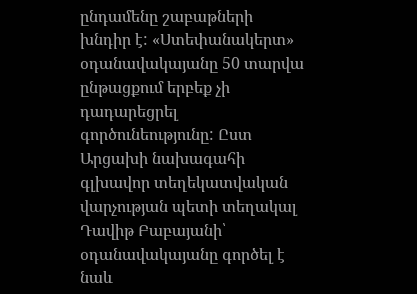ընդամենը շաբաթների խնդիր է: «Ստեփանակերտ» օդանավակայանը 50 տարվա ընթացքում երբեք չի դադարեցրել գործունեությունը: Ըստ Արցախի նախագահի գլխավոր տեղեկատվական վարչության պետի տեղակալ Դավիթ Բաբայանի՝ օդանավակայանը գործել է նաև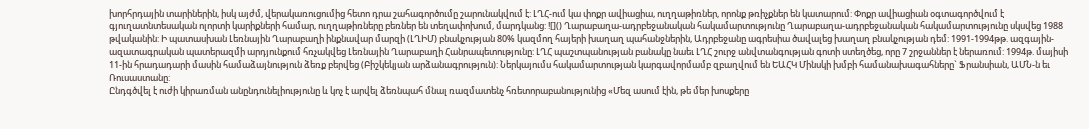խորհրդային տարիներին, իսկ այժմ, վերակառուցումից հետո դրա շահագործումը շարունակվում է: ԼՂՀ-ում կա փոքր ավիացիա, ուղղաթիռներ, որոնք թռիչքներ են կատարում: Փոքր ավիացիան օգտագործվում է գյուղատնտեսական ոլորտի կարիքների համար, ուղղաթիռները բեռներ են տեղափոխում, մարդկանց: ![]() Ղարաբաղա-ադրբեջանական հակամարտությունը Ղարաբաղա-ադրբեջանական հակամարտությունը սկսվեց 1988 թվականին: Ի պատասխան Լեռնային Ղարաբաղի ինքնավար մարզի (ԼՂԻՄ) բնակչության 80% կազմող հայերի խաղաղ պահանջներին, Ադրբեջանը ագրեսիա ծավալեց խաղաղ բնակչության դեմ: 1991-1994թթ. ազգային-ազատագրական պատերազմի արդյունքում հռչակվեց Լեռնային Ղարաբաղի Հանրապետությունը: ԼՂՀ պաշտպանության բանակը նաեւ ԼՂՀ շուրջ անվտանգության գոտի ստեղծեց, որը 7 շրջաններ է ներառում: 1994թ. մայիսի 11-ին հրադադարի մասին համաձայնություն ձեռք բերվեց (Բիշկեկյան արձանագրություն): Ներկայումս հակամարտության կարգավորմամբ զբաղվում են ԵԱՀԿ Մինսկի խմբի համանախագահները` Ֆրանսիան, ԱՄՆ-ն եւ Ռուսաստանը:
Ընդգծվել է ուժի կիրառման անընդունելիությունը և կոչ է արվել ձեռնպահ մնալ ռազմատենչ հռետորաբանությունից «Մեզ ասում էին, թե մեր խոսքերը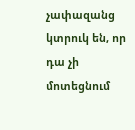չափազանց կտրուկ են, որ դա չի մոտեցնում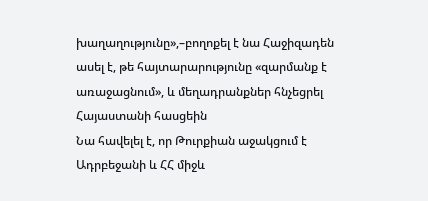խաղաղությունը»,–բողոքել է նա Հաջիզադեն ասել է, թե հայտարարությունը «զարմանք է առաջացնում», և մեղադրանքներ հնչեցրել Հայաստանի հասցեին
Նա հավելել է, որ Թուրքիան աջակցում է Ադրբեջանի և ՀՀ միջև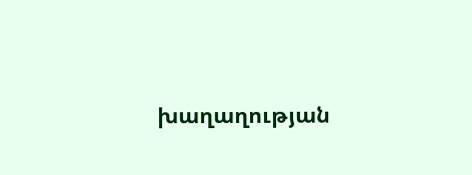խաղաղության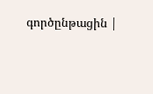գործընթացին |